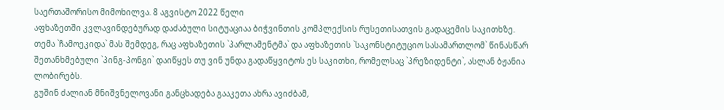საერთაშორისო მიმოხილვა. 8 აგვისტო 2022 წელი
აფხაზეთში კვლავინდებურად დაძაბული სიტუაციაა ბიჭვინთის კომპლექსის რუსეთისათვის გადაცემის საკითხზე.
თემა `ჩამოეკიდა` მას შემდეგ, რაც აფხაზეთის `პარლამენტმა` და აფხაზეთის `საკონსტიტუციო სასამართლომ` წინასწარ შეთანხმებული `პინგ-პონგი` დაიწყეს თუ ვინ უნდა გადაწყვიტოს ეს საკითხი, რომელსაც `პრეზიდენტი`, ასლან ბჟანია ლობირებს.
გუშინ ძალიან მნიშვნელოვანი განცხადება გააკეთა ახრა ავიძბამ,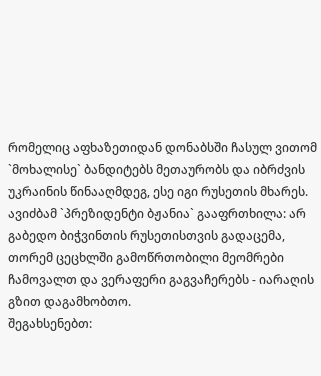რომელიც აფხაზეთიდან დონაბსში ჩასულ ვითომ `მოხალისე` ბანდიტებს მეთაურობს და იბრძვის უკრაინის წინააღმდეგ, ესე იგი რუსეთის მხარეს.
ავიძბამ `პრეზიდენტი ბჟანია` გააფრთხილა: არ გაბედო ბიჭვინთის რუსეთისთვის გადაცემა, თორემ ცეცხლში გამოწრთობილი მეომრები ჩამოვალთ და ვერაფერი გაგვაჩერებს - იარაღის გზით დაგამხობთო.
შეგახსენებთ: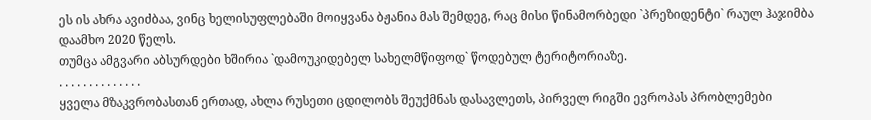ეს ის ახრა ავიძბაა, ვინც ხელისუფლებაში მოიყვანა ბჟანია მას შემდეგ, რაც მისი წინამორბედი `პრეზიდენტი` რაულ ჰაჯიმბა დაამხო 2020 წელს.
თუმცა ამგვარი აბსურდები ხშირია `დამოუკიდებელ სახელმწიფოდ` წოდებულ ტერიტორიაზე.
. . . . . . . . . . . . . .
ყველა მზაკვრობასთან ერთად, ახლა რუსეთი ცდილობს შეუქმნას დასავლეთს, პირველ რიგში ევროპას პრობლემები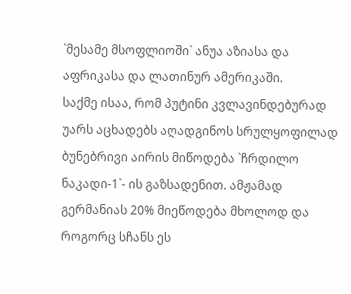`მესამე მსოფლიოში` ანუა აზიასა და აფრიკასა და ლათინურ ამერიკაში.
საქმე ისაა, რომ პუტინი კვლავინდებურად უარს აცხადებს აღადგინოს სრულყოფილად ბუნებრივი აირის მიწოდება `ჩრდილო ნაკადი-1`- ის გაზსადენით. ამჟამად გერმანიას 20% მიეწოდება მხოლოდ და როგორც სჩანს ეს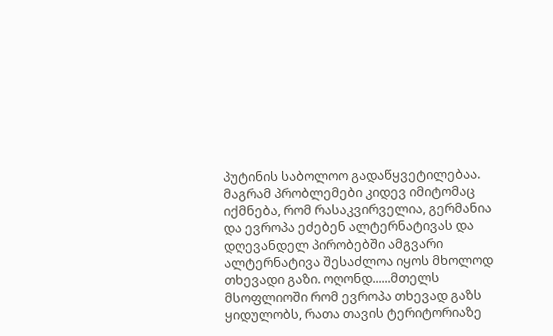პუტინის საბოლოო გადაწყვეტილებაა.
მაგრამ პრობლემები კიდევ იმიტომაც იქმნება, რომ რასაკვირველია, გერმანია და ევროპა ეძებენ ალტერნატივას და დღევანდელ პირობებში ამგვარი ალტერნატივა შესაძლოა იყოს მხოლოდ თხევადი გაზი. ოღონდ......მთელს მსოფლიოში რომ ევროპა თხევად გაზს ყიდულობს, რათა თავის ტერიტორიაზე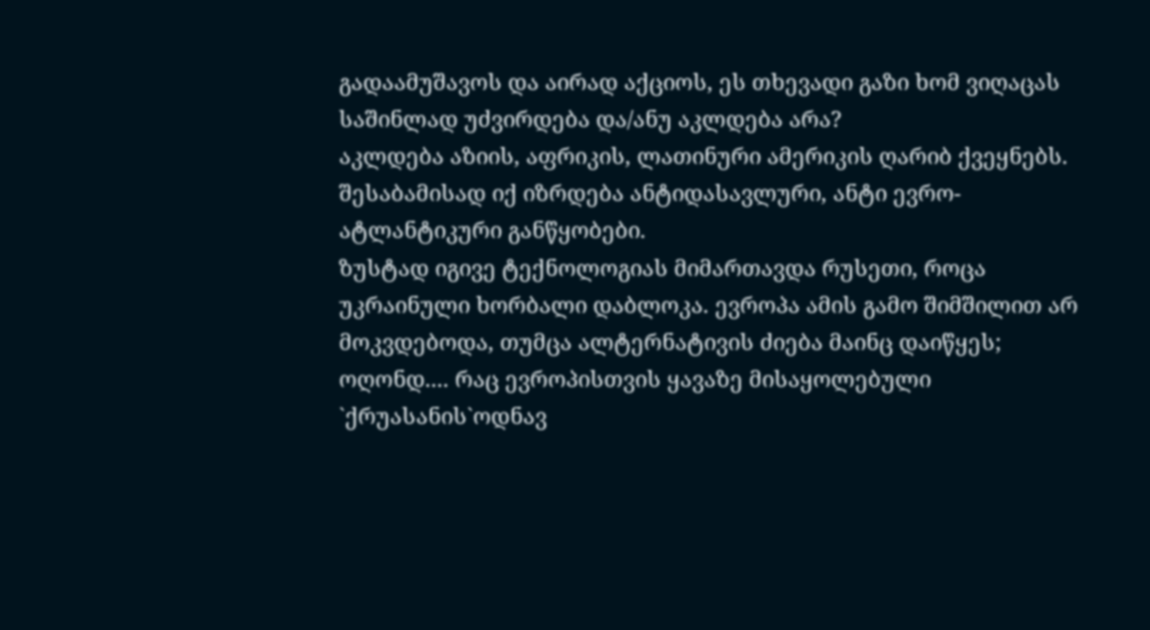გადაამუშავოს და აირად აქციოს, ეს თხევადი გაზი ხომ ვიღაცას საშინლად უძვირდება და/ანუ აკლდება არა?
აკლდება აზიის, აფრიკის, ლათინური ამერიკის ღარიბ ქვეყნებს. შესაბამისად იქ იზრდება ანტიდასავლური, ანტი ევრო-ატლანტიკური განწყობები.
ზუსტად იგივე ტექნოლოგიას მიმართავდა რუსეთი, როცა უკრაინული ხორბალი დაბლოკა. ევროპა ამის გამო შიმშილით არ მოკვდებოდა, თუმცა ალტერნატივის ძიება მაინც დაიწყეს;
ოღონდ.... რაც ევროპისთვის ყავაზე მისაყოლებული `ქრუასანის`ოდნავ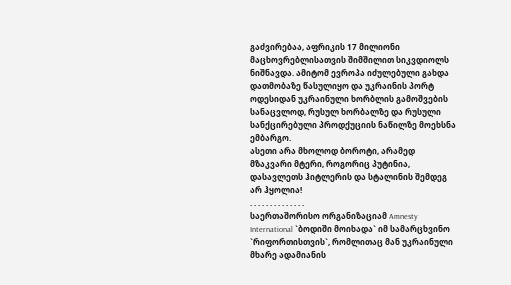გაძვირებაა, აფრიკის 17 მილიონი მაცხოვრებლისათვის შიმშილით სიკვდიოლს ნიშნავდა. ამიტომ ევროპა იძულებული გახდა დათმობაზე წასულიყო და უკრაინის პორტ ოდესიდან უკრაინული ხორბლის გამოშვების სანაცვლოდ, რუსულ ხორბალზე და რუსული სანქცირებული პროდქუციის ნაწილზე მოეხსნა ემბარგო.
ასეთი არა მხოლოდ ბოროტი, არამედ მზაკვარი მტერი, როგორიც პუტინია, დასავლეთს ჰიტლერის და სტალინის შემდეგ არ ჰყოლია!
. . . . . . . . . . . . . .
საერთაშორისო ორგანიზაციამ Amnesty International `ბოდიში მოიხადა` იმ სამარცხვინო `რიფორთისთვის`, რომლითაც მან უკრაინული მხარე ადამიანის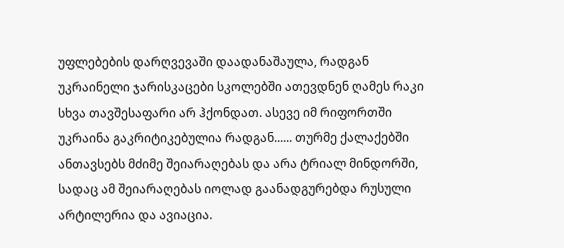უფლებების დარღვევაში დაადანაშაულა, რადგან უკრაინელი ჯარისკაცები სკოლებში ათევდნენ ღამეს რაკი სხვა თავშესაფარი არ ჰქონდათ. ასევე იმ რიფორთში უკრაინა გაკრიტიკებულია რადგან...... თურმე ქალაქებში ანთავსებს მძიმე შეიარაღებას და არა ტრიალ მინდორში, სადაც ამ შეიარაღებას იოლად გაანადგურებდა რუსული არტილერია და ავიაცია.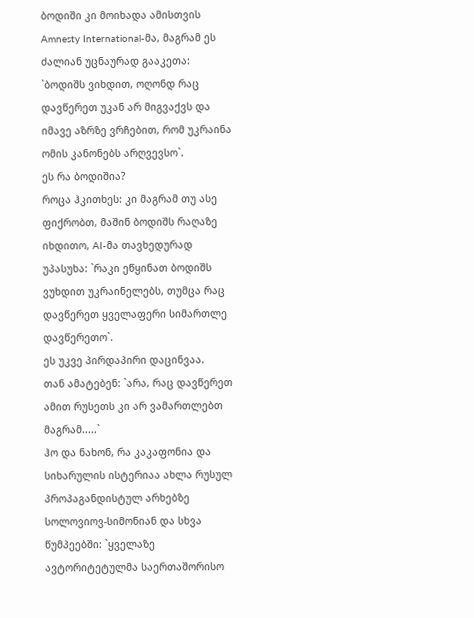ბოდიში კი მოიხადა ამისთვის Amnesty International-მა, მაგრამ ეს ძალიან უცნაურად გააკეთა: `ბოდიშს ვიხდით, ოღონდ რაც დავწერეთ უკან არ მიგვაქვს და იმავე აზრზე ვრჩებით, რომ უკრაინა ომის კანონებს არღვევსო`.
ეს რა ბოდიშია?
როცა ჰკითხეს: კი მაგრამ თუ ასე ფიქრობთ, მაშინ ბოდიშს რაღაზე იხდითო, AI-მა თავხედურად უპასუხა: `რაკი ეწყინათ ბოდიშს ვუხდით უკრაინელებს, თუმცა რაც დავწერეთ ყველაფერი სიმართლე დავწერეთო`.
ეს უკვე პირდაპირი დაცინვაა.
თან ამატებენ: `არა, რაც დავწერეთ ამით რუსეთს კი არ ვამართლებთ მაგრამ.....`
ჰო და ნახონ, რა კაკაფონია და სიხარულის ისტერიაა ახლა რუსულ პროპაგანდისტულ არხებზე სოლოვიოვ-სიმონიან და სხვა წუმპეებში: `ყველაზე ავტორიტეტულმა საერთაშორისო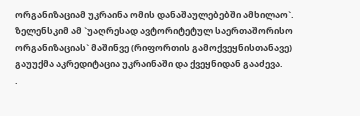ორგანიზაციამ უკრაინა ომის დანაშაულებებში ამხილაო`.
ზელენსკიმ ამ `უაღრესად ავტორიტეტულ საერთაშორისო ორგანიზაციას` მაშინვე (რიფორთის გამოქვეყნისთანავე) გაუუქმა აკრედიტაცია უკრაინაში და ქვეყნიდან გააძევა.
.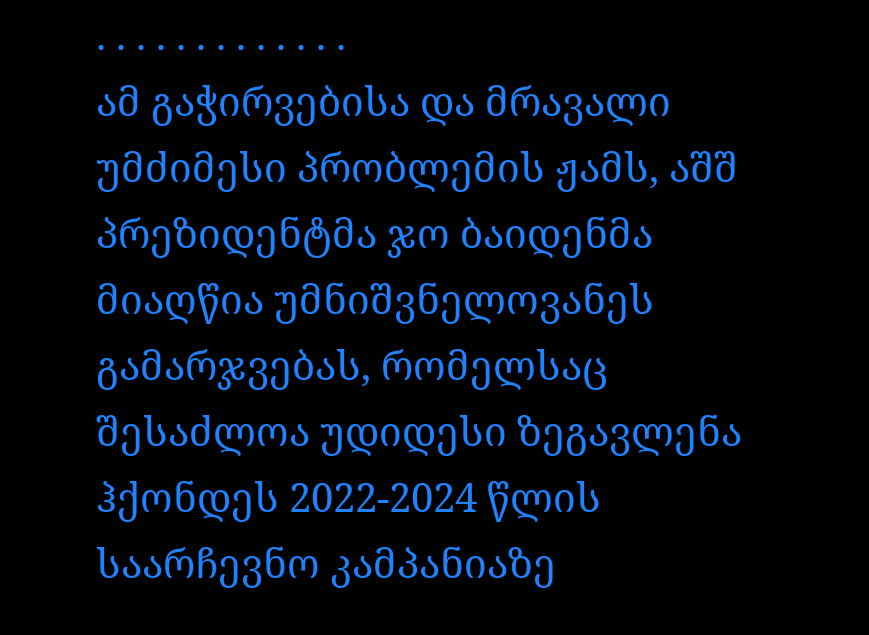. . . . . . . . . . . . .
ამ გაჭირვებისა და მრავალი უმძიმესი პრობლემის ჟამს, აშშ პრეზიდენტმა ჯო ბაიდენმა მიაღწია უმნიშვნელოვანეს გამარჯვებას, რომელსაც შესაძლოა უდიდესი ზეგავლენა ჰქონდეს 2022-2024 წლის საარჩევნო კამპანიაზე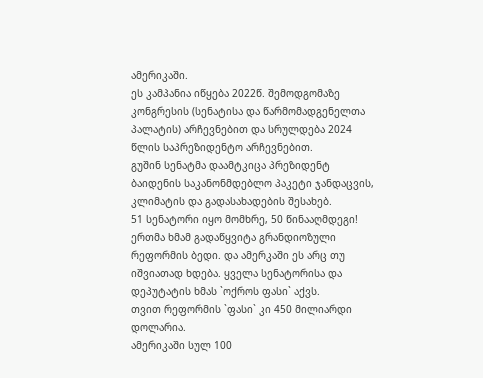ამერიკაში.
ეს კამპანია იწყება 2022წ. შემოდგომაზე კონგრესის (სენატისა და წარმომადგენელთა პალატის) არჩევნებით და სრულდება 2024 წლის საპრეზიდენტო არჩევნებით.
გუშინ სენატმა დაამტკიცა პრეზიდენტ ბაიდენის საკანონმდებლო პაკეტი ჯანდაცვის, კლიმატის და გადასახადების შესახებ.
51 სენატორი იყო მომხრე, 50 წინააღმდეგი!
ერთმა ხმამ გადაწყვიტა გრანდიოზული რეფორმის ბედი. და ამერკაში ეს არც თუ იშვიათად ხდება. ყველა სენატორისა და დეპუტატის ხმას `ოქროს ფასი` აქვს.
თვით რეფორმის `ფასი` კი 450 მილიარდი დოლარია.
ამერიკაში სულ 100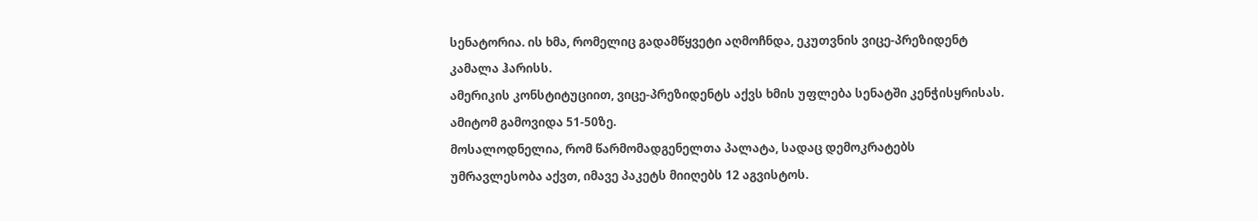სენატორია. ის ხმა, რომელიც გადამწყვეტი აღმოჩნდა, ეკუთვნის ვიცე-პრეზიდენტ კამალა ჰარისს.
ამერიკის კონსტიტუციით, ვიცე-პრეზიდენტს აქვს ხმის უფლება სენატში კენჭისყრისას. ამიტომ გამოვიდა 51-50ზე.
მოსალოდნელია, რომ წარმომადგენელთა პალატა, სადაც დემოკრატებს უმრავლესობა აქვთ, იმავე პაკეტს მიიღებს 12 აგვისტოს.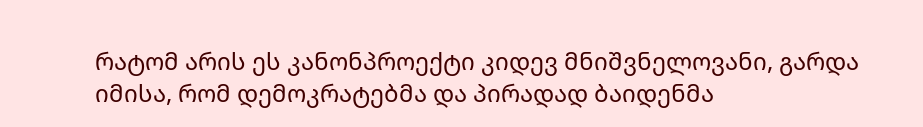რატომ არის ეს კანონპროექტი კიდევ მნიშვნელოვანი, გარდა იმისა, რომ დემოკრატებმა და პირადად ბაიდენმა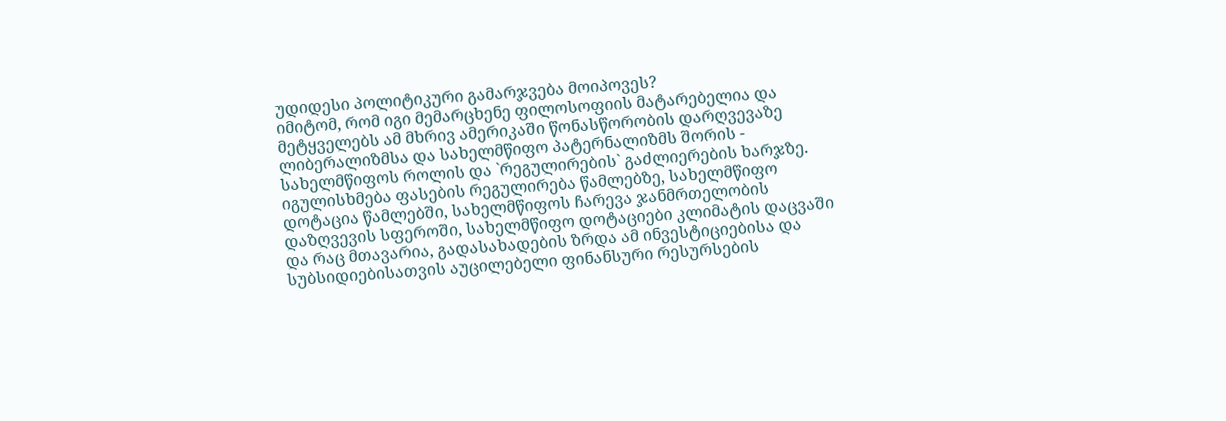უდიდესი პოლიტიკური გამარჯვება მოიპოვეს?
იმიტომ, რომ იგი მემარცხენე ფილოსოფიის მატარებელია და მეტყველებს ამ მხრივ ამერიკაში წონასწორობის დარღვევაზე ლიბერალიზმსა და სახელმწიფო პატერნალიზმს შორის - სახელმწიფოს როლის და `რეგულირების` გაძლიერების ხარჯზე.
იგულისხმება ფასების რეგულირება წამლებზე, სახელმწიფო დოტაცია წამლებში, სახელმწიფოს ჩარევა ჯანმრთელობის დაზღვევის სფეროში, სახელმწიფო დოტაციები კლიმატის დაცვაში და რაც მთავარია, გადასახადების ზრდა ამ ინვესტიციებისა და სუბსიდიებისათვის აუცილებელი ფინანსური რესურსების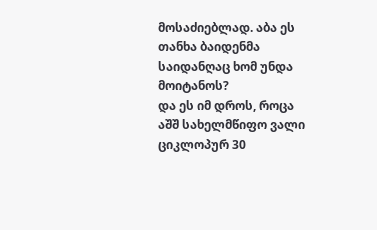მოსაძიებლად. აბა ეს თანხა ბაიდენმა საიდანღაც ხომ უნდა მოიტანოს?
და ეს იმ დროს, როცა აშშ სახელმწიფო ვალი ციკლოპურ 30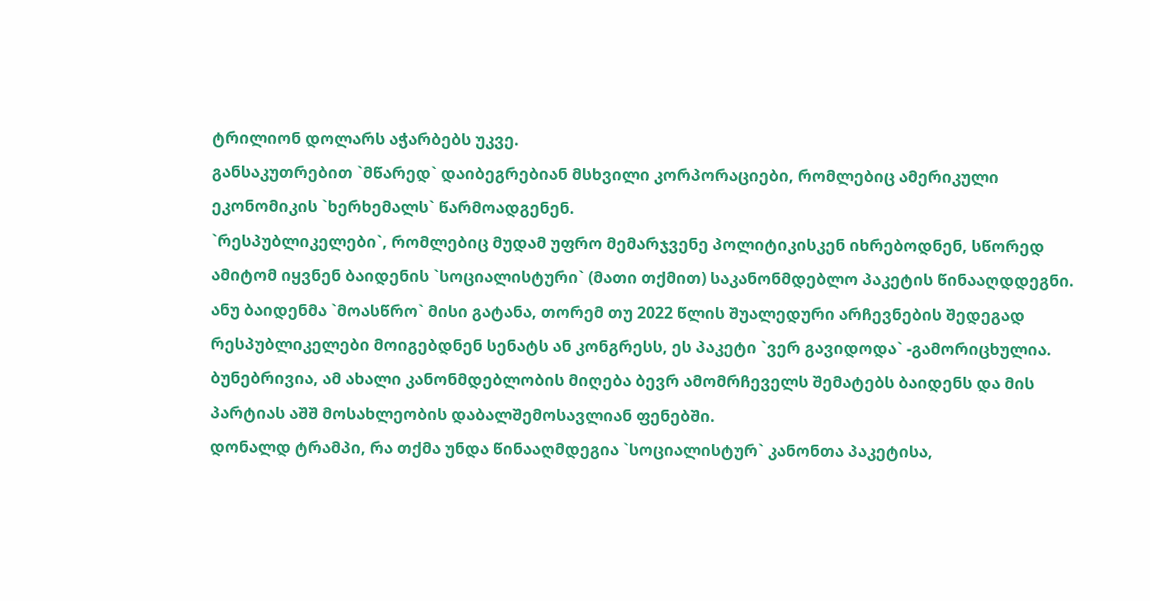ტრილიონ დოლარს აჭარბებს უკვე.
განსაკუთრებით `მწარედ` დაიბეგრებიან მსხვილი კორპორაციები, რომლებიც ამერიკული ეკონომიკის `ხერხემალს` წარმოადგენენ.
`რესპუბლიკელები`, რომლებიც მუდამ უფრო მემარჯვენე პოლიტიკისკენ იხრებოდნენ, სწორედ ამიტომ იყვნენ ბაიდენის `სოციალისტური` (მათი თქმით) საკანონმდებლო პაკეტის წინააღდდეგნი. ანუ ბაიდენმა `მოასწრო` მისი გატანა, თორემ თუ 2022 წლის შუალედური არჩევნების შედეგად რესპუბლიკელები მოიგებდნენ სენატს ან კონგრესს, ეს პაკეტი `ვერ გავიდოდა` -გამორიცხულია.
ბუნებრივია, ამ ახალი კანონმდებლობის მიღება ბევრ ამომრჩეველს შემატებს ბაიდენს და მის პარტიას აშშ მოსახლეობის დაბალშემოსავლიან ფენებში.
დონალდ ტრამპი, რა თქმა უნდა წინააღმდეგია `სოციალისტურ` კანონთა პაკეტისა,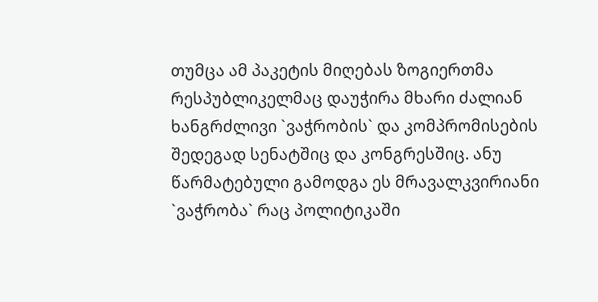თუმცა ამ პაკეტის მიღებას ზოგიერთმა რესპუბლიკელმაც დაუჭირა მხარი ძალიან ხანგრძლივი `ვაჭრობის` და კომპრომისების შედეგად სენატშიც და კონგრესშიც. ანუ წარმატებული გამოდგა ეს მრავალკვირიანი `ვაჭრობა` რაც პოლიტიკაში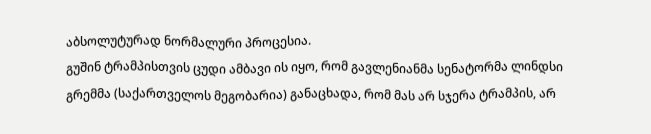აბსოლუტურად ნორმალური პროცესია.
გუშინ ტრამპისთვის ცუდი ამბავი ის იყო, რომ გავლენიანმა სენატორმა ლინდსი გრემმა (საქართველოს მეგობარია) განაცხადა, რომ მას არ სჯერა ტრამპის, არ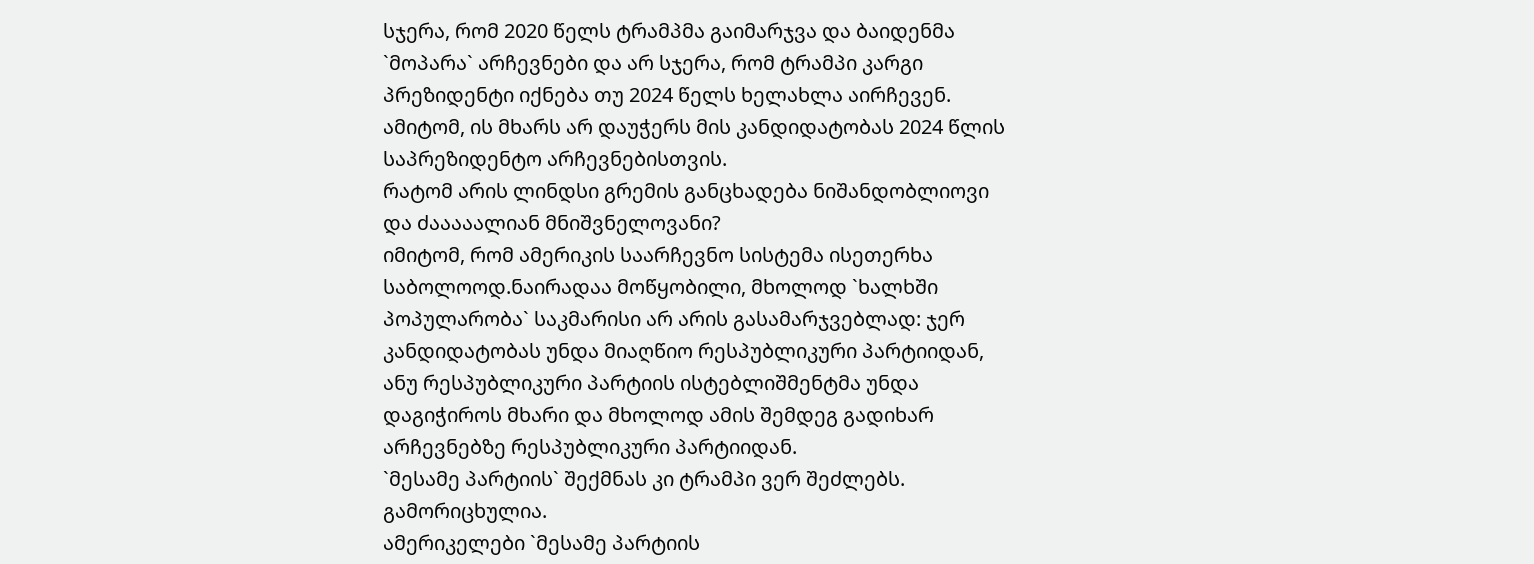სჯერა, რომ 2020 წელს ტრამპმა გაიმარჯვა და ბაიდენმა `მოპარა` არჩევნები და არ სჯერა, რომ ტრამპი კარგი პრეზიდენტი იქნება თუ 2024 წელს ხელახლა აირჩევენ.
ამიტომ, ის მხარს არ დაუჭერს მის კანდიდატობას 2024 წლის საპრეზიდენტო არჩევნებისთვის.
რატომ არის ლინდსი გრემის განცხადება ნიშანდობლიოვი და ძააააალიან მნიშვნელოვანი?
იმიტომ, რომ ამერიკის საარჩევნო სისტემა ისეთერხა საბოლოოდ.ნაირადაა მოწყობილი, მხოლოდ `ხალხში პოპულარობა` საკმარისი არ არის გასამარჯვებლად: ჯერ კანდიდატობას უნდა მიაღწიო რესპუბლიკური პარტიიდან, ანუ რესპუბლიკური პარტიის ისტებლიშმენტმა უნდა დაგიჭიროს მხარი და მხოლოდ ამის შემდეგ გადიხარ არჩევნებზე რესპუბლიკური პარტიიდან.
`მესამე პარტიის` შექმნას კი ტრამპი ვერ შეძლებს. გამორიცხულია.
ამერიკელები `მესამე პარტიის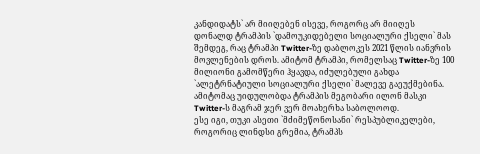კანდიდატს` არ მიიღებენ ისევე, როგორც არ მიიღეს დონალდ ტრამპის `დამოუკიდებელი სოციალური ქსელი` მას შემდეგ, რაც ტრამპი Twitter-ზე დაბლოკეს 2021 წლის იანვრის მოვლენების დროს. ამიტომ ტრამპი, რომელსაც Twitter-ზე 100 მილიონი გამომწერი ჰყავდა, იძულებული გახდა `ალეტრნატიული სოციალური ქსელი` მალევე გაეუქმებინა.
ამიტომაც უიდულობდა ტრამპის მეგობარი ილონ მასკი Twitter-ს მაგრამ ჯერ ვერ მოახერხა საბოლოოდ.
ესე იგი, თუკი ასეთი `მძიმეწონოსანი` რესპუბლიკელები, როგორიც ლინდსი გრემია, ტრამპს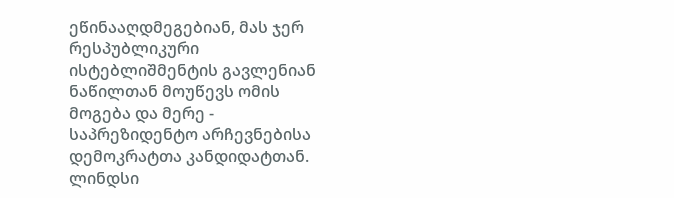ეწინააღდმეგებიან, მას ჯერ რესპუბლიკური ისტებლიშმენტის გავლენიან ნაწილთან მოუწევს ომის მოგება და მერე - საპრეზიდენტო არჩევნებისა დემოკრატთა კანდიდატთან.
ლინდსი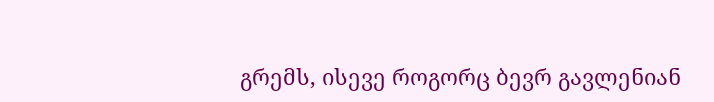გრემს, ისევე როგორც ბევრ გავლენიან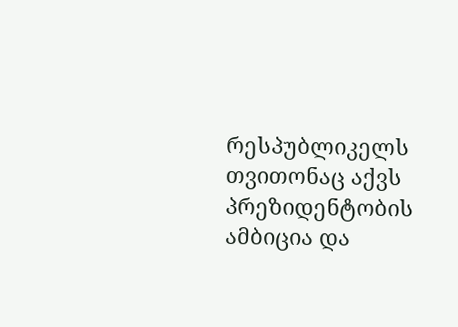რესპუბლიკელს თვითონაც აქვს პრეზიდენტობის ამბიცია და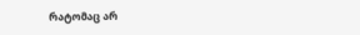რატომაც არ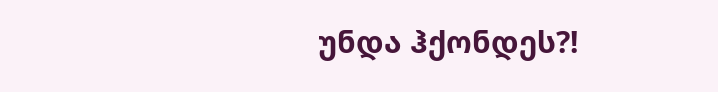უნდა ჰქონდეს?!